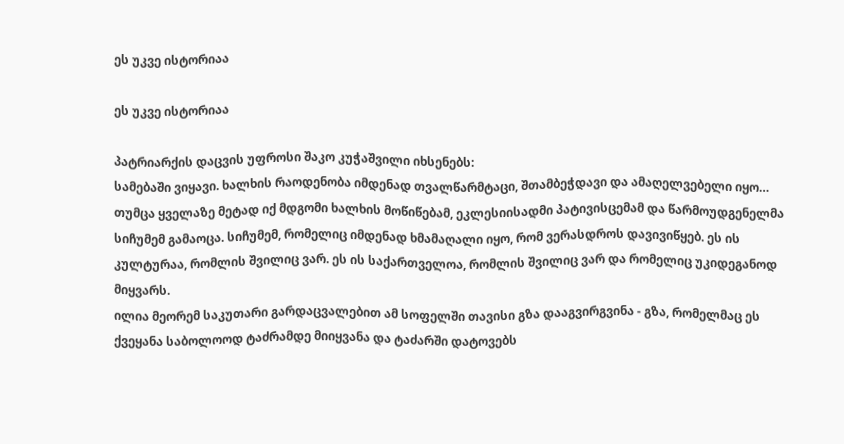ეს უკვე ისტორიაა

ეს უკვე ისტორიაა

პატრიარქის დაცვის უფროსი შაკო კუჭაშვილი იხსენებს:
სამებაში ვიყავი. ხალხის რაოდენობა იმდენად თვალწარმტაცი, შთამბეჭდავი და ამაღელვებელი იყო… თუმცა ყველაზე მეტად იქ მდგომი ხალხის მოწიწებამ, ეკლესიისადმი პატივისცემამ და წარმოუდგენელმა სიჩუმემ გამაოცა. სიჩუმემ, რომელიც იმდენად ხმამაღალი იყო, რომ ვერასდროს დავივიწყებ. ეს ის კულტურაა, რომლის შვილიც ვარ. ეს ის საქართველოა, რომლის შვილიც ვარ და რომელიც უკიდეგანოდ მიყვარს.
ილია მეორემ საკუთარი გარდაცვალებით ამ სოფელში თავისი გზა დააგვირგვინა - გზა, რომელმაც ეს ქვეყანა საბოლოოდ ტაძრამდე მიიყვანა და ტაძარში დატოვებს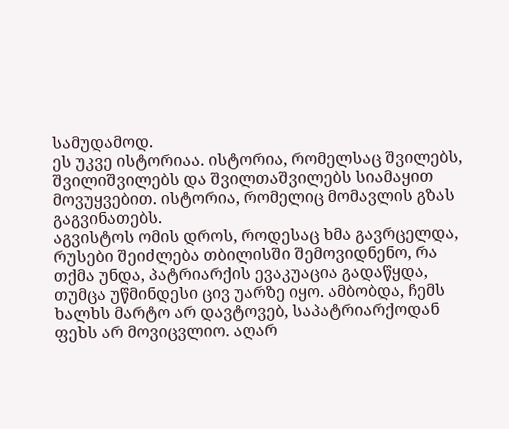სამუდამოდ.
ეს უკვე ისტორიაა. ისტორია, რომელსაც შვილებს, შვილიშვილებს და შვილთაშვილებს სიამაყით მოვუყვებით. ისტორია, რომელიც მომავლის გზას გაგვინათებს.
აგვისტოს ომის დროს, როდესაც ხმა გავრცელდა, რუსები შეიძლება თბილისში შემოვიდნენო, რა თქმა უნდა, პატრიარქის ევაკუაცია გადაწყდა, თუმცა უწმინდესი ცივ უარზე იყო. ამბობდა, ჩემს ხალხს მარტო არ დავტოვებ, საპატრიარქოდან ფეხს არ მოვიცვლიო. აღარ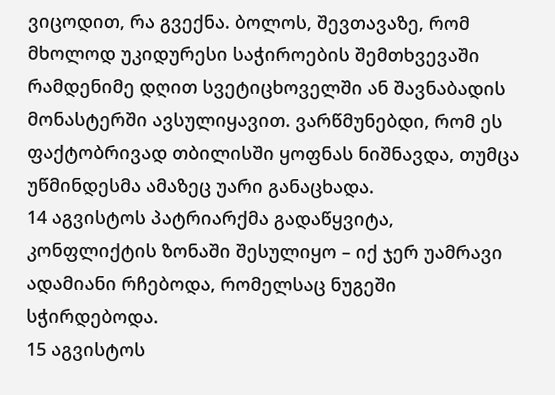ვიცოდით, რა გვექნა. ბოლოს, შევთავაზე, რომ მხოლოდ უკიდურესი საჭიროების შემთხვევაში რამდენიმე დღით სვეტიცხოველში ან შავნაბადის მონასტერში ავსულიყავით. ვარწმუნებდი, რომ ეს ფაქტობრივად თბილისში ყოფნას ნიშნავდა, თუმცა უწმინდესმა ამაზეც უარი განაცხადა.
14 აგვისტოს პატრიარქმა გადაწყვიტა, კონფლიქტის ზონაში შესულიყო – იქ ჯერ უამრავი ადამიანი რჩებოდა, რომელსაც ნუგეში სჭირდებოდა.
15 აგვისტოს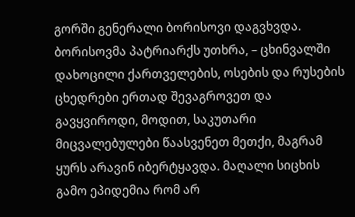გორში გენერალი ბორისოვი დაგვხვდა.
ბორისოვმა პატრიარქს უთხრა, – ცხინვალში დახოცილი ქართველების, ოსების და რუსების ცხედრები ერთად შევაგროვეთ და გავყვიროდი, მოდით, საკუთარი მიცვალებულები წაასვენეთ მეთქი, მაგრამ ყურს არავინ იბერტყავდა. მაღალი სიცხის გამო ეპიდემია რომ არ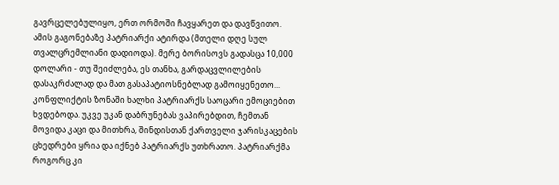გავრცელებულიყო, ერთ ორმოში ჩავყარეთ და დავწვითო. ამის გაგონებაზე პატრიარქი ატირდა (მთელი დღე სულ თვალცრემლიანი დადიოდა). მერე ბორისოვს გადასცა 10,000 დოლარი - თუ შეიძლება, ეს თანხა, გარდაცვლილების დასაკრძალად და მათ გასაპატიოსნებლად გამოიყენეთო...
კონფლიქტის ზონაში ხალხი პატრიარქს საოცარი ემოციებით ხვდებოდა. უკვე უკან დაბრუნებას ვაპირებდით, ჩემთან მოვიდა კაცი და მითხრა, შინდისთან ქართველი ჯარისკაცების ცხედრები ყრია და იქნებ პატრიარქს უთხრათო. პატრიარქმა როგორც კი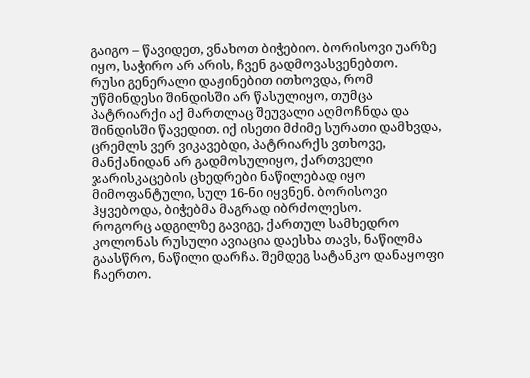გაიგო – წავიდეთ, ვნახოთ ბიჭებიო. ბორისოვი უარზე იყო, საჭირო არ არის, ჩვენ გადმოვასვენებთო.
რუსი გენერალი დაჟინებით ითხოვდა, რომ უწმინდესი შინდისში არ წასულიყო, თუმცა პატრიარქი აქ მართლაც შეუვალი აღმოჩნდა და შინდისში წავედით. იქ ისეთი მძიმე სურათი დამხვდა, ცრემლს ვერ ვიკავებდი, პატრიარქს ვთხოვე, მანქანიდან არ გადმოსულიყო, ქართველი ჯარისკაცების ცხედრები ნაწილებად იყო მიმოფანტული, სულ 16-ნი იყვნენ. ბორისოვი ჰყვებოდა, ბიჭებმა მაგრად იბრძოლესო.
როგორც ადგილზე გავიგე, ქართულ სამხედრო კოლონას რუსული ავიაცია დაესხა თავს, ნაწილმა გაასწრო, ნაწილი დარჩა. შემდეგ სატანკო დანაყოფი ჩაერთო.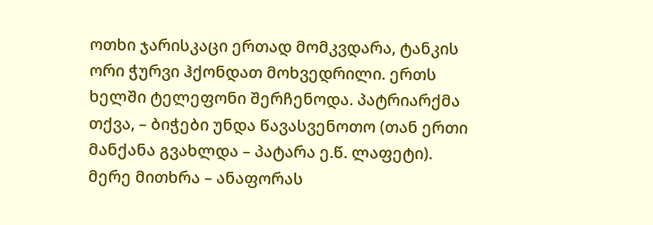ოთხი ჯარისკაცი ერთად მომკვდარა, ტანკის ორი ჭურვი ჰქონდათ მოხვედრილი. ერთს ხელში ტელეფონი შერჩენოდა. პატრიარქმა თქვა, – ბიჭები უნდა წავასვენოთო (თან ერთი მანქანა გვახლდა – პატარა ე.წ. ლაფეტი). მერე მითხრა – ანაფორას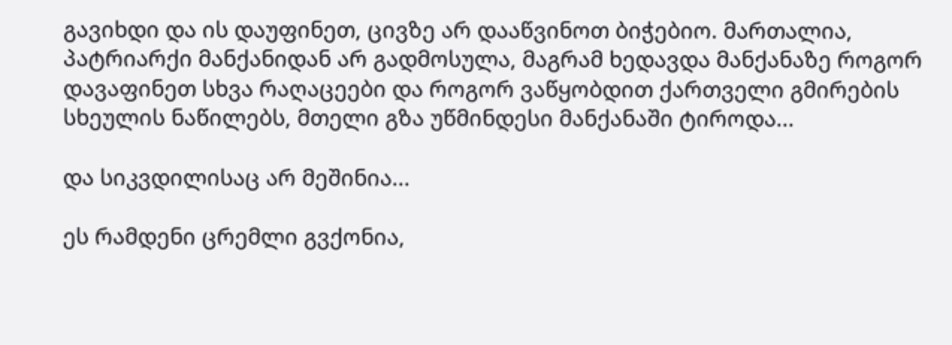გავიხდი და ის დაუფინეთ, ცივზე არ დააწვინოთ ბიჭებიო. მართალია, პატრიარქი მანქანიდან არ გადმოსულა, მაგრამ ხედავდა მანქანაზე როგორ დავაფინეთ სხვა რაღაცეები და როგორ ვაწყობდით ქართველი გმირების სხეულის ნაწილებს, მთელი გზა უწმინდესი მანქანაში ტიროდა...

და სიკვდილისაც არ მეშინია...

ეს რამდენი ცრემლი გვქონია,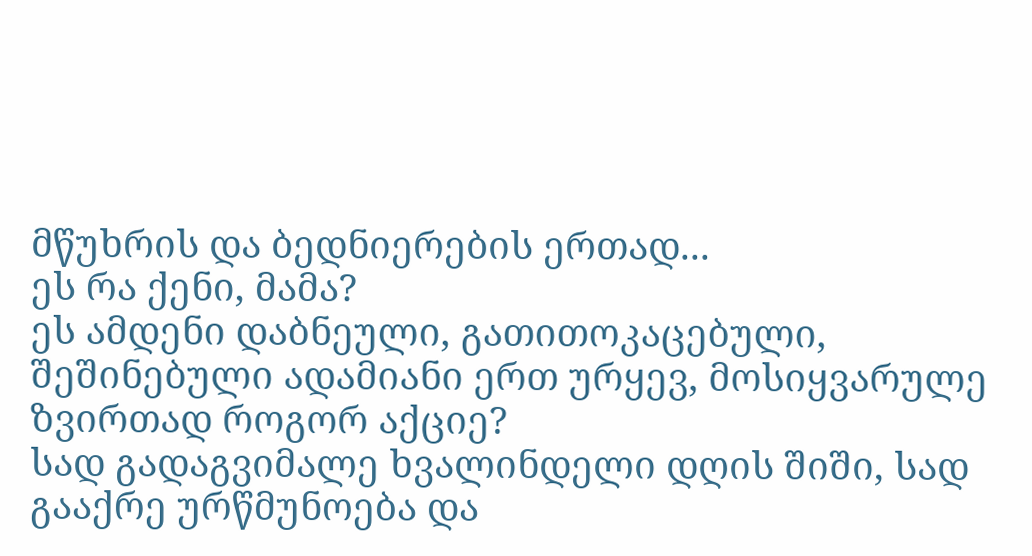მწუხრის და ბედნიერების ერთად...
ეს რა ქენი, მამა?
ეს ამდენი დაბნეული, გათითოკაცებული, შეშინებული ადამიანი ერთ ურყევ, მოსიყვარულე ზვირთად როგორ აქციე?
სად გადაგვიმალე ხვალინდელი დღის შიში, სად გააქრე ურწმუნოება და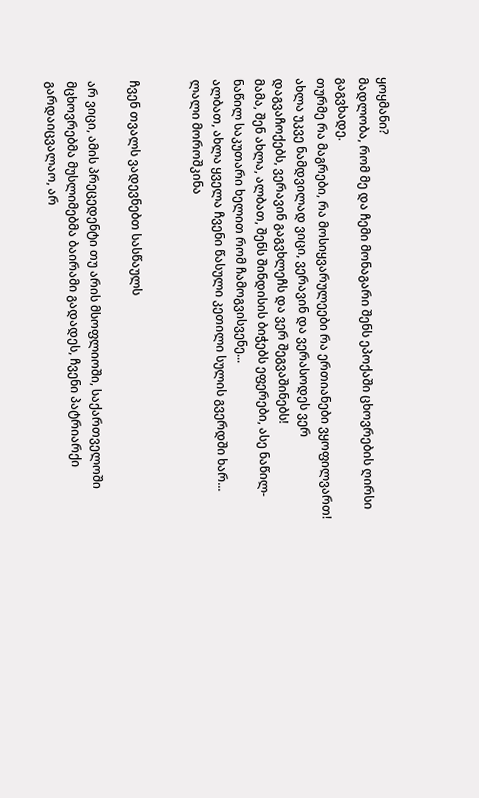ყოყმანი?
მადლობა, რომ მე და ჩემი მონაგარი შენს ეპოქაში ცხოვრების ღირსი გაგვხადე.
თურმე რა მაგრები, რა მოსიყვარულეები რა ერთიანები ვყოფილვართ!
ახლა უკვე ნამდვილად ვიცი, ვერავინ და ვერასოდეს ვერ დაგვაჩოქებს, ვერავინ გაგვხლეჩს და ვერ შეგვაშინებს!
მამა, შენ ახლა, ალბათ, შენს შინდისის ბიჭებს ეფერები, ასე ნაწილ-ნაწილ საკუთარი ხელით რომ ჩამოგვისვენე...
ალბათ, ახლა ყველა ჩვენი წასული კეთილი სულის გვერდში ხარ...
ლალი მოროშკინა


ჩვენ თვალს ვადევნებთ სასწაულს

არ ვიცი, ამის პრეცედენტი თუ არის მსოფლიოში, საქართველოში მცხოვრებმა მუსლიმებმა ბაირამი გადადეს, ჩვენი პატრიარქი გარდაიცვალაო, არ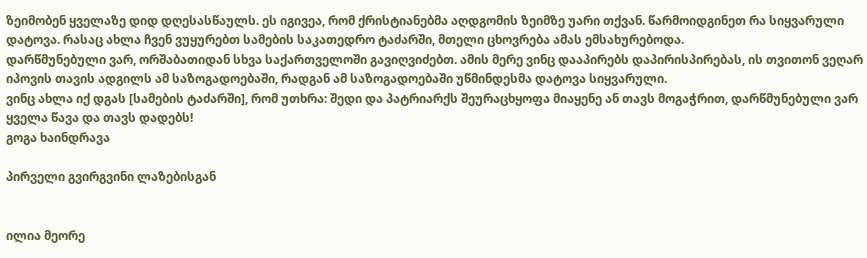ზეიმობენ ყველაზე დიდ დღესასწაულს. ეს იგივეა, რომ ქრისტიანებმა აღდგომის ზეიმზე უარი თქვან. წარმოიდგინეთ რა სიყვარული დატოვა. რასაც ახლა ჩვენ ვუყურებთ სამების საკათედრო ტაძარში, მთელი ცხოვრება ამას ემსახურებოდა.
დარწმუნებული ვარ, ორშაბათიდან სხვა საქართველოში გავიღვიძებთ. ამის მერე ვინც დააპირებს დაპირისპირებას, ის თვითონ ვეღარ იპოვის თავის ადგილს ამ საზოგადოებაში, რადგან ამ საზოგადოებაში უწმინდესმა დატოვა სიყვარული.
ვინც ახლა იქ დგას [სამების ტაძარში], რომ უთხრა: შედი და პატრიარქს შეურაცხყოფა მიაყენე ან თავს მოგაჭრით, დარწმუნებული ვარ ყველა წავა და თავს დადებს!
გოგა ხაინდრავა

პირველი გვირგვინი ლაზებისგან


ილია მეორე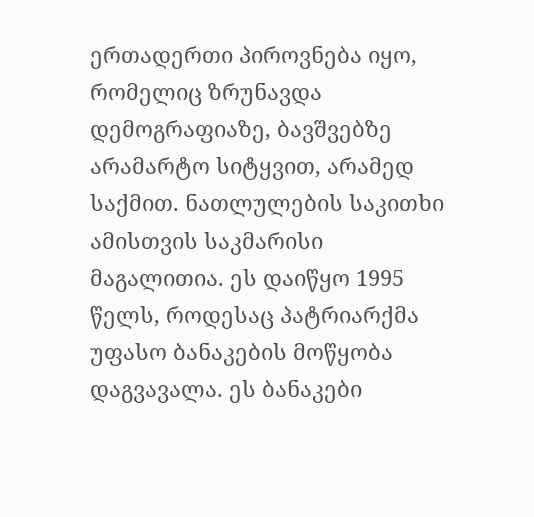ერთადერთი პიროვნება იყო, რომელიც ზრუნავდა დემოგრაფიაზე, ბავშვებზე არამარტო სიტყვით, არამედ საქმით. ნათლულების საკითხი ამისთვის საკმარისი მაგალითია. ეს დაიწყო 1995 წელს, როდესაც პატრიარქმა უფასო ბანაკების მოწყობა დაგვავალა. ეს ბანაკები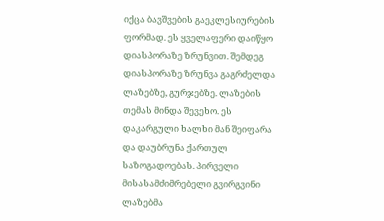იქცა ბავშვების გაეკლესიურების ფორმად. ეს ყველაფერი დაიწყო დიასპორაზე ზრუნვით. შემდეგ დიასპორაზე ზრუნვა გაგრძელდა ლაზებზე, გურჯებზე. ლაზების თემას მინდა შევეხო. ეს დაკარგული ხალხი მან შეიფარა და დაუბრუნა ქართულ საზოგადოებას. პირველი მისასამძიმრებელი გვირგვინი ლაზებმა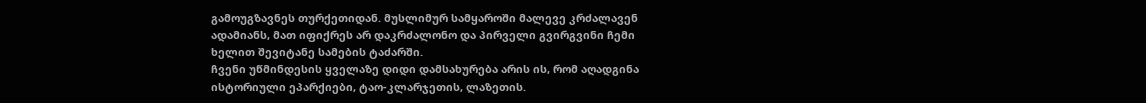გამოუგზავნეს თურქეთიდან. მუსლიმურ სამყაროში მალევე კრძალავენ ადამიანს, მათ იფიქრეს არ დაკრძალონო და პირველი გვირგვინი ჩემი ხელით შევიტანე სამების ტაძარში.
ჩვენი უწმინდესის ყველაზე დიდი დამსახურება არის ის, რომ აღადგინა ისტორიული ეპარქიები, ტაო-კლარჯეთის, ლაზეთის.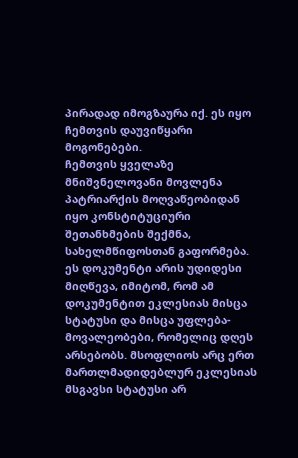პირადად იმოგზაურა იქ. ეს იყო ჩემთვის დაუვიწყარი მოგონებები.
ჩემთვის ყველაზე მნიშვნელოვანი მოვლენა პატრიარქის მოღვაწეობიდან იყო კონსტიტუციური შეთანხმების შექმნა, სახელმწიფოსთან გაფორმება. ეს დოკუმენტი არის უდიდესი მიღწევა, იმიტომ, რომ ამ დოკუმენტით ეკლესიას მისცა სტატუსი და მისცა უფლება-მოვალეობები, რომელიც დღეს არსებობს. მსოფლიოს არც ერთ მართლმადიდებლურ ეკლესიას მსგავსი სტატუსი არ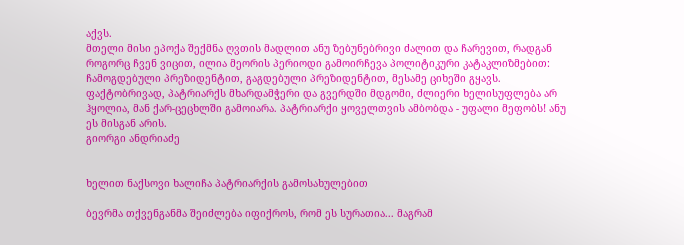აქვს.
მთელი მისი ეპოქა შექმნა ღვთის მადლით ანუ ზებუნებრივი ძალით და ჩარევით, რადგან როგორც ჩვენ ვიცით, ილია მეორის პერიოდი გამოირჩევა პოლიტიკური კატაკლიზმებით: ჩამოგდებული პრეზიდენტით, გაგდებული პრეზიდენტით, მესამე ციხეში გყავს. ფაქტობრივად, პატრიარქს მხარდამჭერი და გვერდში მდგომი, ძლიერი ხელისუფლება არ ჰყოლია, მან ქარ-ცეცხლში გამოიარა. პატრიარქი ყოველთვის ამბობდა - უფალი მეფობს! ანუ ეს მისგან არის.
გიორგი ანდრიაძე


ხელით ნაქსოვი ხალიჩა პატრიარქის გამოსახულებით

ბევრმა თქვენგანმა შეიძლება იფიქროს, რომ ეს სურათია... მაგრამ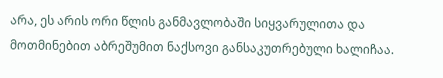არა, ეს არის ორი წლის განმავლობაში სიყვარულითა და მოთმინებით აბრეშუმით ნაქსოვი განსაკუთრებული ხალიჩაა.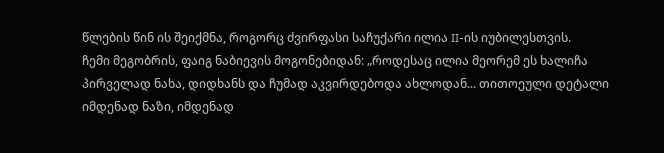წლების წინ ის შეიქმნა, როგორც ძვირფასი საჩუქარი ილია II-ის იუბილესთვის.
ჩემი მეგობრის, ფაიგ ნაბიევის მოგონებიდან: „როდესაც ილია მეორემ ეს ხალიჩა პირველად ნახა, დიდხანს და ჩუმად აკვირდებოდა ახლოდან... თითოეული დეტალი იმდენად ნაზი, იმდენად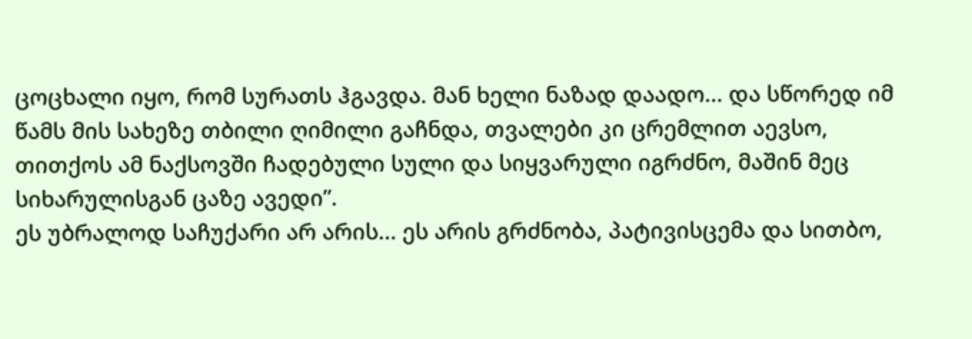ცოცხალი იყო, რომ სურათს ჰგავდა. მან ხელი ნაზად დაადო... და სწორედ იმ წამს მის სახეზე თბილი ღიმილი გაჩნდა, თვალები კი ცრემლით აევსო, თითქოს ამ ნაქსოვში ჩადებული სული და სიყვარული იგრძნო, მაშინ მეც სიხარულისგან ცაზე ავედი”.
ეს უბრალოდ საჩუქარი არ არის... ეს არის გრძნობა, პატივისცემა და სითბო,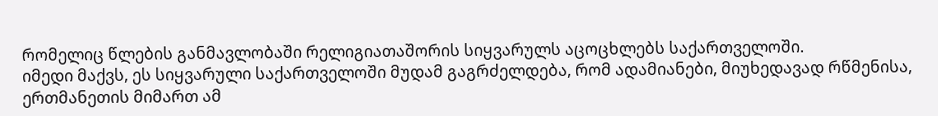რომელიც წლების განმავლობაში რელიგიათაშორის სიყვარულს აცოცხლებს საქართველოში.
იმედი მაქვს, ეს სიყვარული საქართველოში მუდამ გაგრძელდება, რომ ადამიანები, მიუხედავად რწმენისა, ერთმანეთის მიმართ ამ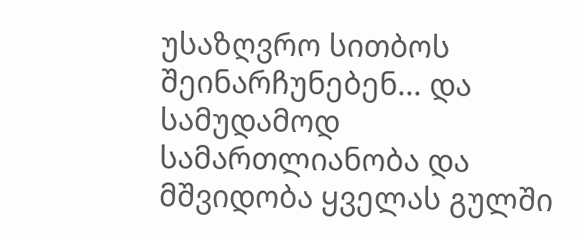უსაზღვრო სითბოს შეინარჩუნებენ... და სამუდამოდ სამართლიანობა და მშვიდობა ყველას გულში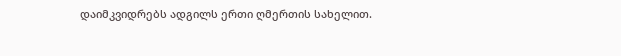დაიმკვიდრებს ადგილს ერთი ღმერთის სახელით.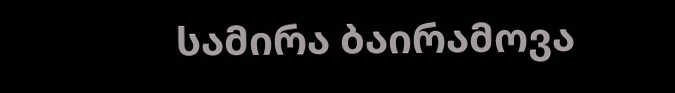სამირა ბაირამოვა